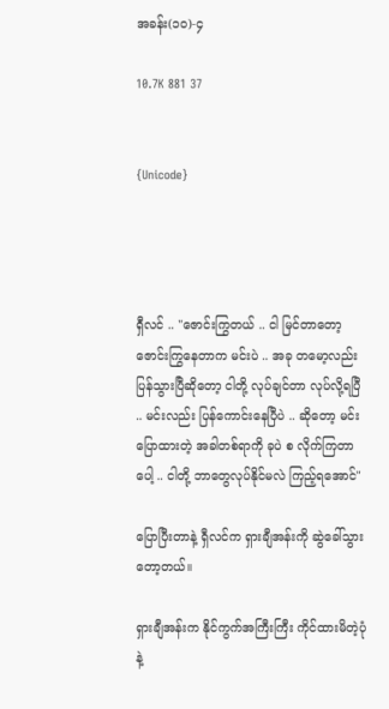အခန်း(၁၀)-၄

10.7K 881 37


{Unicode}




ရှီလင် .. "ဇောင်းကြွတယ် .. ငါ မြင်တာတော့ ဇောင်းကြွနေတာက မင်းပဲ .. အခု တမော့လည်း ပြန်သွားပြီဆိုတော့ ငါတို့ လုပ်ချင်တာ လုပ်လို့ရပြီ .. မင်းလည်း ပြန်ကောင်းနေပြီပဲ .. ဆိုတော့ မင်း ပြောထားတဲ့ အခါတစ်ရာကို ခုပဲ စ လိုက်ကြတာပေါ့ .. ငါတို့ ဘာတွေလုပ်နိုင်မလဲ ကြည့်ရအောင်"

ပြောပြီးတာနဲ့ ရှီလင်က ရှားချီအန်းကို ဆွဲခေါ်သွားတော့တယ်။

ရှားချီအန်းက နိုင်ကွက်အကြီးကြီး ကိုင်ထားမိတဲ့ပုံနဲ့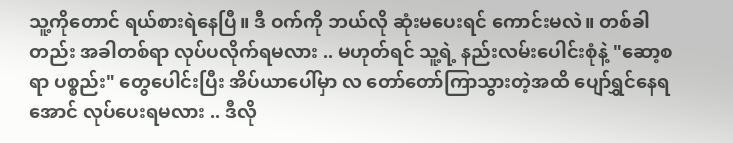သူ့ကိုတောင် ရယ်စားရဲနေပြီ။ ဒီ ဝက်ကို ဘယ်လို ဆုံးမပေးရင် ကောင်းမလဲ။ တစ်ခါတည်း အခါတစ်ရာ လုပ်ပလိုက်ရမလား .. မဟုတ်ရင် သူ့ရဲ့ နည်းလမ်းပေါင်းစုံနဲ့ "ဆော့စရာ ပစ္စည်း" တွေပေါင်းပြီး အိပ်ယာပေါ်မှာ လ တော်တော်ကြာသွားတဲ့အထိ ပျော်ရွှင်နေရအောင် လုပ်ပေးရမလား .. ဒီလို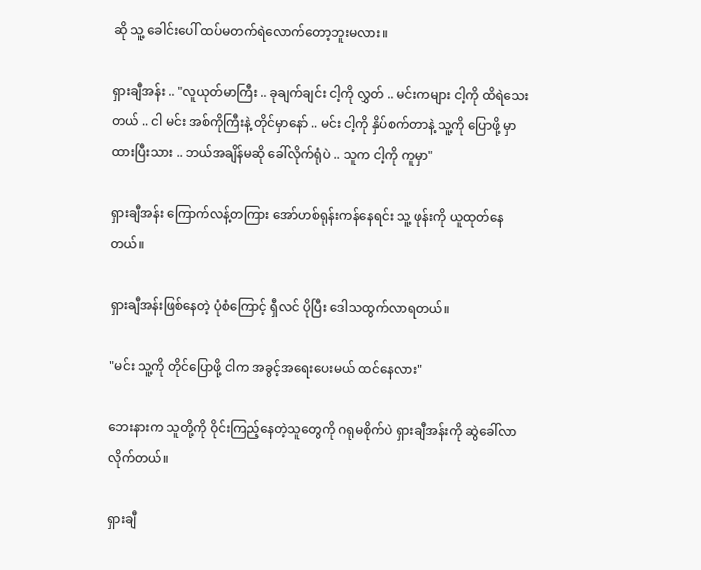ဆို သူ့ ခေါင်းပေါ် ထပ်မတက်ရဲလောက်တော့ဘူးမလား။

ရှားချီအန်း .. "လူယုတ်မာကြီး .. ခုချက်ချင်း ငါ့ကို လွှတ် .. မင်းကများ ငါ့ကို ထိရဲသေးတယ် .. ငါ မင်း အစ်ကိုကြီးနဲ့ တိုင်မှာနော် .. မင်း ငါ့ကို နှိပ်စက်တာနဲ့ သူ့ကို ပြောဖို့ မှာထားပြီးသား .. ဘယ်အချိန်မဆို ခေါ်လိုက်ရုံပဲ .. သူက ငါ့ကို ကူမှာ"

ရှားချီအန်း ကြောက်လန့်တကြား အော်ဟစ်ရုန်းကန်နေရင်း သူ့ ဖုန်းကို ယူထုတ်နေတယ်။

ရှားချီအန်းဖြစ်နေတဲ့ ပုံစံကြောင့် ရှီလင် ပိုပြီး ဒေါသထွက်လာရတယ်။

"မင်း သူ့ကို တိုင်ပြောဖို့ ငါက အခွင့်အရေးပေးမယ် ထင်နေလား"

ဘေးနားက သူတို့ကို ဝိုင်းကြည့်နေတဲ့သူတွေကို ဂရုမစိုက်ပဲ ရှားချီအန်းကို ဆွဲခေါ်လာလိုက်တယ်။

ရှားချီ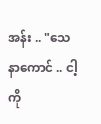အန်း .. "သေနာကောင် .. ငါ့ကို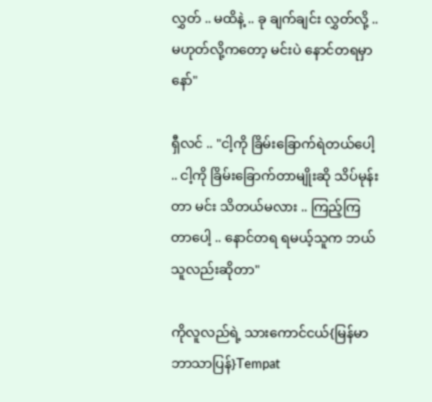လွှတ် .. မထိနဲ့ .. ခု ချက်ချင်း လွှတ်လို့ .. မဟုတ်လို့ကတော့ မင်းပဲ နောင်တရမှာနော်"

ရှီလင် .. "ငါ့ကို ခြိမ်းခြောက်ရဲတယ်ပေါ့ .. ငါ့ကို ခြိမ်းခြောက်တာမျိုးဆို သိပ်မုန်းတာ မင်း သိတယ်မလား .. ကြည့်ကြတာပေါ့ .. နောင်တရ ရမယ့်သူက ဘယ်သူလည်းဆိုတာ"

ကိုလူလည်ရဲ့ သားကောင်ငယ်{မြန်မာဘာသာပြန်}Tempat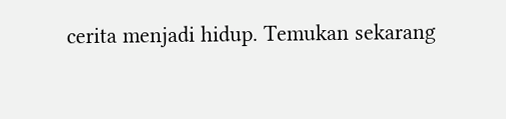cerita menjadi hidup. Temukan sekarang